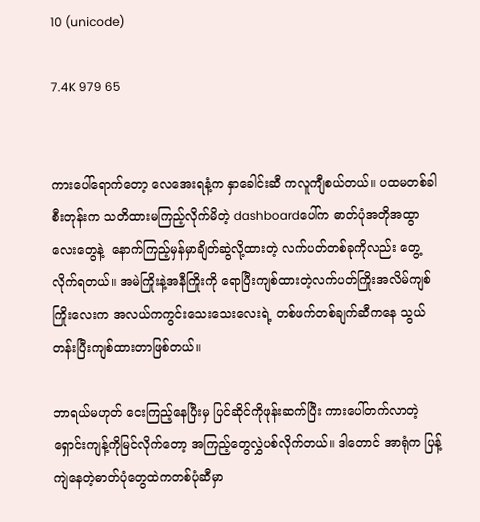10 (unicode)

7.4K 979 65


ကားပေါ်ရောက်တော့ လေအေးရနံ့က နှာခေါင်း‌ဆီ ကလူကျီစယ်တယ်။ ပထမတစ်ခါစီးတုန်းက‌ သတိထားမကြည့်လိုက်မိတဲ့ dashboardပေါ်က ဓာတ်ပုံအတိုအထွာလေးတွေနဲ့  နောက်ကြည့်မှန်မှာချိတ်ဆွဲလို့ထားတဲ့ လက်ပတ်တစ်ခုကိုလည်း တွေ့လိုက်ရတယ်။ အမဲကြိုးနဲ့အနီကြိုးကို ရောပြီးကျစ်ထားတဲ့လက်ပတ်ကြိုးအလိမ်ကျစ်ကြိုးလေးက အလယ်ကကွင်းသေးသေးလေးရဲ့ တစ်ဖက်တစ်ချက်ဆီကနေ သွယ်တန်းပြီးကျစ်ထားတာဖြစ်တယ်။

ဘာရယ်မဟုတ် ငေးကြည့်နေပြီးမှ ပြင်ဆိုင်ကိုဖုန်းဆက်ပြီး ကားပေါ်တက်လာတဲ့ရှောင်းကျန့်ကိုမြင်လိုက်တော့ အကြည့်တွေလွှဲပစ်လိုက်တယ်။ ဒါတောင် အာရုံက ပြန့်ကျဲနေတဲ့ဓာတ်ပုံတွေထဲကတစ်ပုံဆီမှာ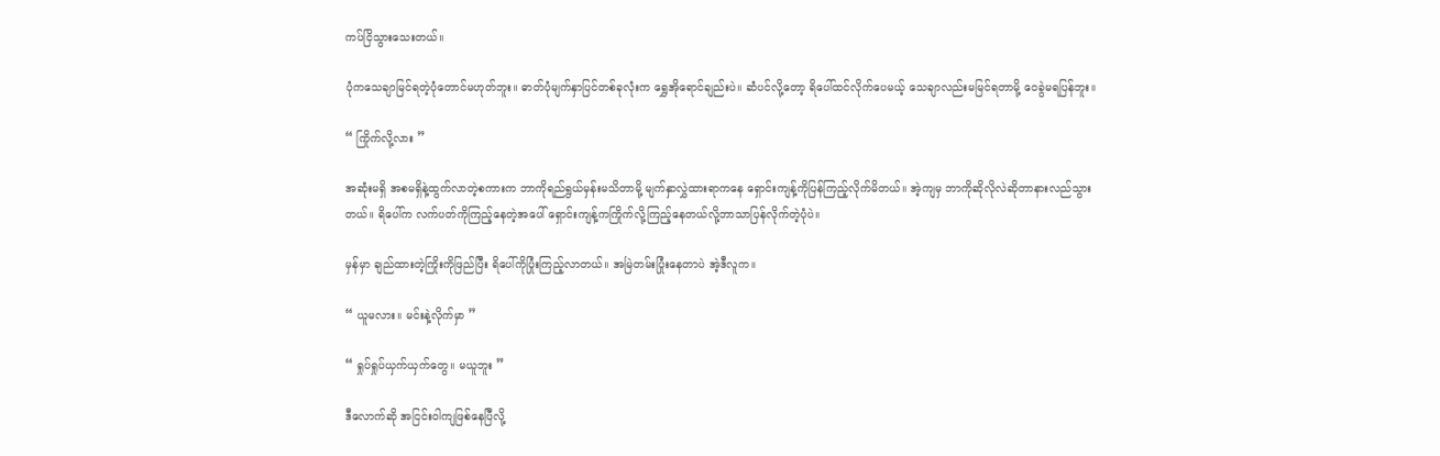ကပ်ငြိသွားသေးတယ်။

ပုံကသေချာမြင်ရတဲ့ပုံတောင်မဟုတ်ဘူး။ ဓာတ်ပုံမျက်နှာပြင်တစ်ခုလုံးက ရွှေအိုရောင်ချည်းပဲ။ ဆံပင်လို့တော့ ရိပေါ်ထင်လိုက်ပေမယ့် သေချာလည်းမမြင်ရတာမို့ ဝေခွဲမရပြန်ဘူး။

“ ကြိုက်လို့လား ”

အဆုံးမရှိ အစမရှိနဲ့ထွက်လာတဲ့စကားက ဘာကိုရည်ရွယ်မှန်းမသိတာမို့ မျက်နှာလွှဲထားရာကနေ ရှောင်းကျန့်ကိုပြန်ကြည့်လိုက်မိတယ်။ အဲ့ကျမှ ဘာကိုဆိုလိုလဲဆိုတာနားလည်သွားတယ်။ ရိပေါ်က လက်ပတ်ကိုကြည့်နေတဲ့အပေါ် ရှောင်းကျန့်ကကြိုက်လို့ကြည့်နေတယ်လို့ဘာသာပြန်လိုက်တဲ့ပုံပဲ။

မှန်မှာ ချည်ထားတဲ့ကြိုးကိုဖြည်ပြီး ရိပေါ်ကိုပြုံးကြည့်လာတယ်။ အမြဲတမ်းပြုံးနေတာပဲ အဲ့ဒီလူက။

“ ယူမလား။ မင်းနဲ့လိုက်မှာ ”

“ ရှုပ်ရှုပ်ယှက်ယှက်တွေ။ မယူဘူး ”

ဒီလောက်ဆို အငြင်းဝါကျဖြစ်နေပြီလို့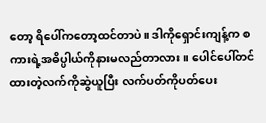တော့ ရိပေါ်ကတော့ထင်တာပဲ။ ဒါကိုရှောင်းကျန့်က စကားရဲ့အဓိပ္ပါယ်ကိုနားမလည်တာလား။ ပေါင်ပေါ်တင်ထားတဲ့လက်ကိုဆွဲယူပြီး လက်ပတ်ကိုပတ်ပေး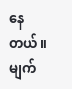နေတယ်။ မျက်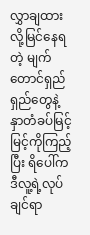လွှာချထားလို့မြင်နေရတဲ့ မျက်တောင်ရှည်ရှည်တွေနဲ့ နှာတံခပ်မြင့်မြင့်ကိုကြည့်ပြီး ရိပေါ်ကဒီလူ့ရဲ့လုပ်ချင်ရာ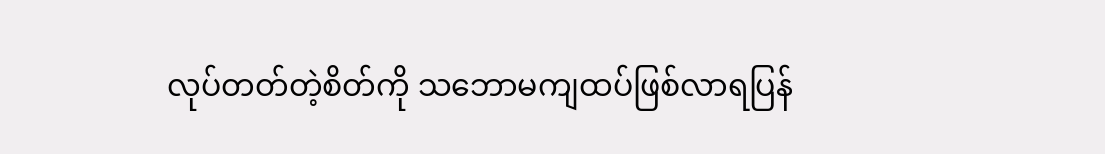လုပ်တတ်တဲ့စိတ်ကို သဘောမကျထပ်ဖြစ်လာရပြန်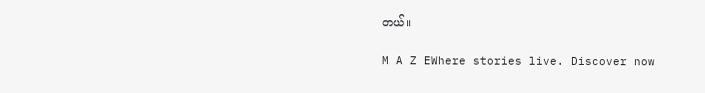တယ်။

M A Z EWhere stories live. Discover now